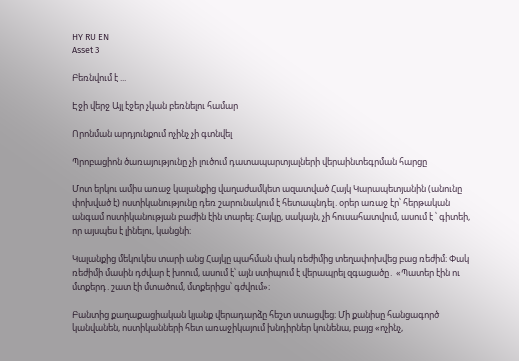HY RU EN
Asset 3

Բեռնվում է ...

Էջի վերջ Այլ էջեր չկան բեռնելու համար

Որոնման արդյունքում ոչինչ չի գտնվել

Պրոբացիոն ծառայությունը չի լուծում դատապարտյալների վերաինտեգրման հարցը

Մոտ երկու ամիս առաջ կալանքից վաղաժամկետ ազատված Հայկ Կարապետյանին (անունը փոխված է) ոստիկանությունը դեռ շարունակում է հետապնդել․օրեր առաջ էր՝ հերթական անգամ ոստիկանության բաժին էին տարել։ Հայկը, սակայն, չի հուսահատվում, ասում է ՝ գիտեի, որ այսպես է լինելու, կանցնի։

Կալանքից մեկուկես տարի անց Հայկը պահման փակ ռեժիմից տեղափոխվեց բաց ռեժիմ։ Փակ ռեժիմի մասին դժվար է խոում, ասում է՝ այն ստիպում է վերապրել զգացածը․ «Պատեր էին ու մտքերդ․շատ էի մտածում, մտքերիցս՝ գժվում»։

Բանտից քաղաքացիական կյանք վերադարձը հեշտ ստացվեց։ Մի քանիսը հանցագործ կանվանեն, ոստիկանների հետ առաջիկայում խնդիրներ կունենա, բայց «ոչինչ,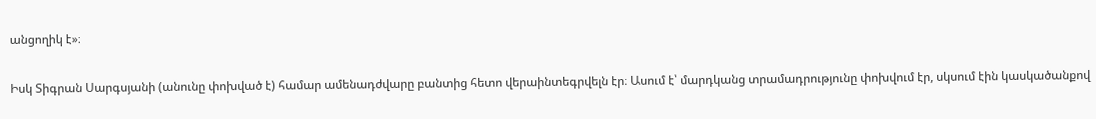անցողիկ է»։

Իսկ Տիգրան Սարգսյանի (անունը փոխված է) համար ամենադժվարը բանտից հետո վերաինտեգրվելն էր։ Ասում է՝ մարդկանց տրամադրությունը փոխվում էր, սկսում էին կասկածանքով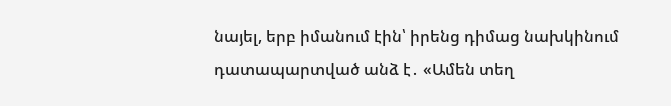նայել, երբ իմանում էին՝ իրենց դիմաց նախկինում դատապարտված անձ է․ «Ամեն տեղ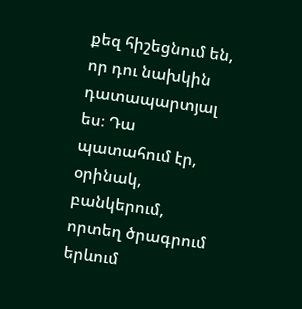քեզ հիշեցնում են, որ դու նախկին դատապարտյալ ես։ Դա պատահում էր, օրինակ, բանկերում, որտեղ ծրագրում երևում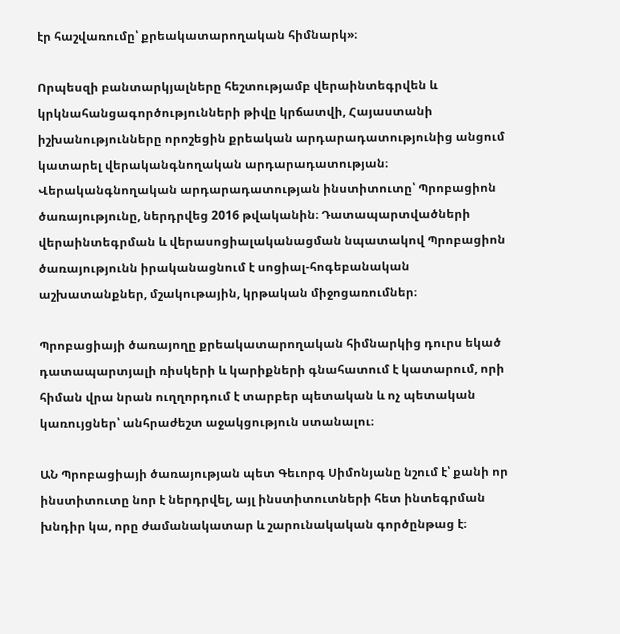էր հաշվառումը՝ քրեակատարողական հիմնարկ»։

Որպեսզի բանտարկյալները հեշտությամբ վերաինտեգրվեն և կրկնահանցագործությունների թիվը կրճատվի, Հայաստանի իշխանությունները որոշեցին քրեական արդարադատությունից անցում կատարել վերականգնողական արդարադատության։ Վերականգնողական արդարադատության ինստիտուտը՝ Պրոբացիոն ծառայությունը, ներդրվեց 2016 թվականին։ Դատապարտվածների վերաինտեգրման և վերասոցիալականացման նպատակով Պրոբացիոն ծառայությունն իրականացնում է սոցիալ-հոգեբանական աշխատանքներ, մշակութային, կրթական միջոցառումներ։

Պրոբացիայի ծառայողը քրեակատարողական հիմնարկից դուրս եկած դատապարտյալի ռիսկերի և կարիքների գնահատում է կատարում, որի հիման վրա նրան ուղղորդում է տարբեր պետական և ոչ պետական կառույցներ՝ անհրաժեշտ աջակցություն ստանալու։

ԱՆ Պրոբացիայի ծառայության պետ Գեւորգ Սիմոնյանը նշում է՝ քանի որ ինստիտուտը նոր է ներդրվել, այլ ինստիտուտների հետ ինտեգրման խնդիր կա, որը ժամանակատար և շարունակական գործընթաց է։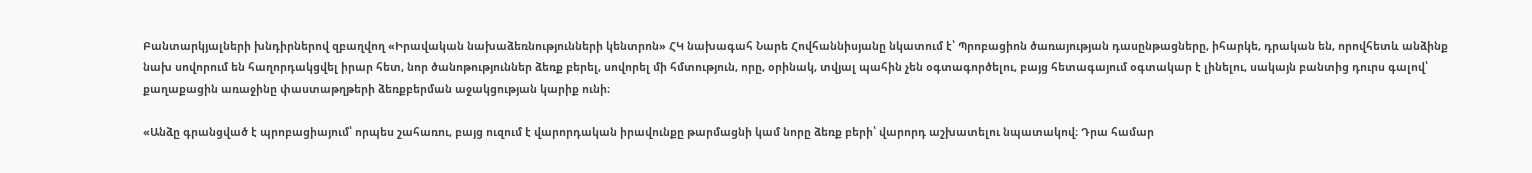Բանտարկյալների խնդիրներով զբաղվող «Իրավական նախաձեռնությունների կենտրոն» ՀԿ նախագահ Նարե Հովհաննիսյանը նկատում է՝ Պրոբացիոն ծառայության դասընթացները, իհարկե, դրական են, որովհետև անձինք նախ սովորում են հաղորդակցվել իրար հետ, նոր ծանոթություններ ձեռք բերել, սովորել մի հմտություն, որը, օրինակ, տվյալ պահին չեն օգտագործելու, բայց հետագայում օգտակար է լինելու, սակայն բանտից դուրս գալով՝ քաղաքացին առաջինը փաստաթղթերի ձեռքբերման աջակցության կարիք ունի։

«Անձը գրանցված է պրոբացիայում՝ որպես շահառու, բայց ուզում է վարորդական իրավունքը թարմացնի կամ նորը ձեռք բերի՝ վարորդ աշխատելու նպատակով։ Դրա համար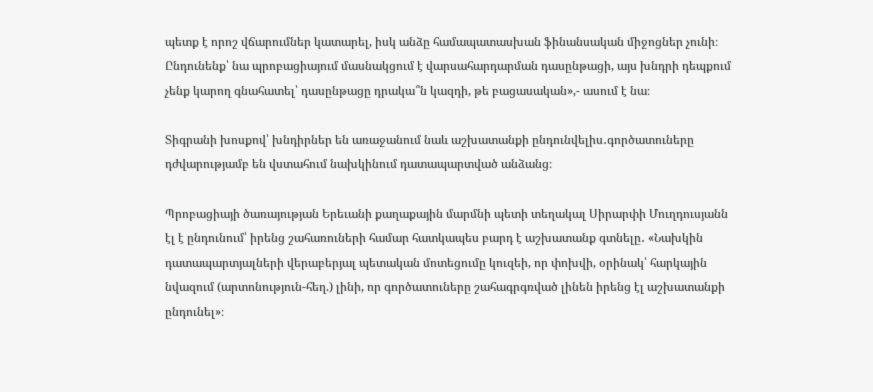պետք է որոշ վճարումներ կատարել, իսկ անձը համապատասխան ֆինանսական միջոցներ չունի։ Ընդունենք՝ նա պրոբացիայում մասնակցում է վարսահարդարման դասընթացի, այս խնդրի դեպքում չենք կարող գնահատել՝ դասընթացը դրակա՞ն կազդի, թե բացասական»,- ասում է նա։

Տիգրանի խոսքով՝ խնդիրներ են առաջանում նաև աշխատանքի ընդունվելիս․գործատուները դժվարությամբ են վստահում նախկինում դատապարտված անձանց։

Պրոբացիայի ծառայության Երեւանի քաղաքային մարմնի պետի տեղակալ Սիրարփի Մուղդուսյանն էլ է ընդունում՝ իրենց շահառուների համար հատկապես բարդ է աշխատանք գտնելը․ «Նախկին դատապարտյալների վերաբերյալ պետական մոտեցումը կուզեի, որ փոխվի, օրինակ՝ հարկային նվազում (արտոնություն-հեղ.) լինի, որ գործատուները շահագրգռված լինեն իրենց էլ աշխատանքի ընդունել»։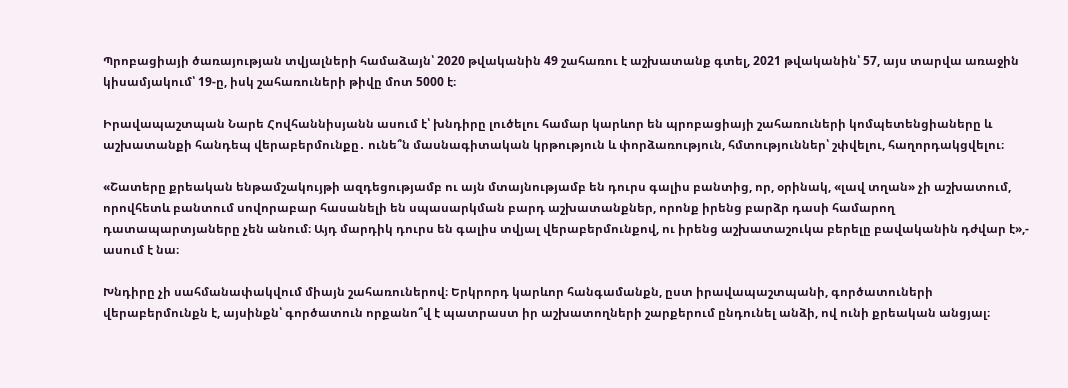Պրոբացիայի ծառայության տվյալների համաձայն՝ 2020 թվականին 49 շահառու է աշխատանք գտել, 2021 թվականին՝ 57, այս տարվա առաջին կիսամյակում՝ 19-ը, իսկ շահառուների թիվը մոտ 5000 է։

Իրավապաշտպան Նարե Հովհաննիսյանն ասում է՝ խնդիրը լուծելու համար կարևոր են պրոբացիայի շահառուների կոմպետենցիաները և աշխատանքի հանդեպ վերաբերմունքը․ ունե՞ն մասնագիտական կրթություն և փորձառություն, հմտություններ՝ շփվելու, հաղորդակցվելու։

«Շատերը քրեական ենթամշակույթի ազդեցությամբ ու այն մտայնությամբ են դուրս գալիս բանտից, որ, օրինակ, «լավ տղան» չի աշխատում, որովհետև բանտում սովորաբար հասանելի են սպասարկման բարդ աշխատանքներ, որոնք իրենց բարձր դասի համարող դատապարտյաները չեն անում։ Այդ մարդիկ դուրս են գալիս տվյալ վերաբերմունքով, ու իրենց աշխատաշուկա բերելը բավականին դժվար է»,- ասում է նա։

Խնդիրը չի սահմանափակվում միայն շահառուներով։ Երկրորդ կարևոր հանգամանքն, ըստ իրավապաշտպանի, գործատուների վերաբերմունքն է, այսինքն՝ գործատուն որքանո՞վ է պատրաստ իր աշխատողների շարքերում ընդունել անձի, ով ունի քրեական անցյալ։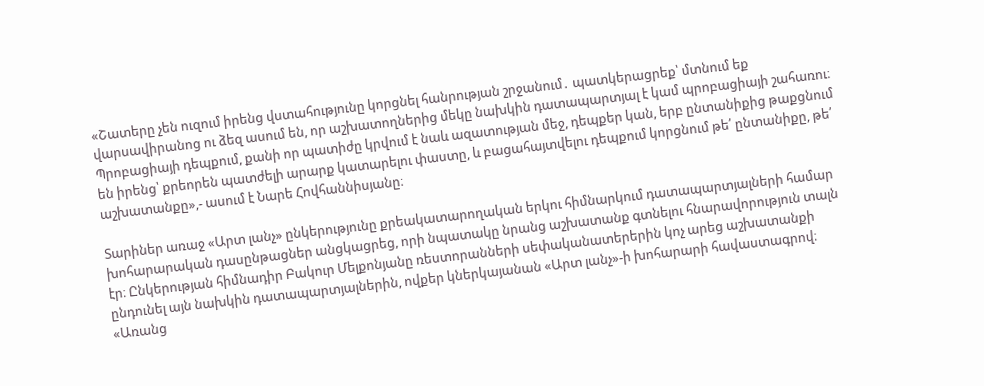«Շատերը չեն ուզում իրենց վստահությունը կորցնել հանրության շրջանում․ պատկերացրեք՝ մտնում եք վարսավիրանոց ու ձեզ ասում են, որ աշխատողներից մեկը նախկին դատապարտյալ է կամ պրոբացիայի շահառու։ Պրոբացիայի դեպքում, քանի որ պատիժը կրվում է նաև ազատության մեջ, դեպքեր կան, երբ ընտանիքից թաքցնում են իրենց՝ քրեորեն պատժելի արարք կատարելու փաստը, և բացահայտվելու դեպքում կորցնում թե՛ ընտանիքը, թե՛ աշխատանքը»,- ասում է Նարե Հովհաննիսյանը։

Տարիներ առաջ «Արտ լանչ» ընկերությունը քրեակատարողական երկու հիմնարկում դատապարտյալների համար խոհարարական դասընթացներ անցկացրեց, որի նպատակը նրանց աշխատանք գտնելու հնարավորություն տալն էր։ Ընկերության հիմնադիր Բակուր Մելքոնյանը ռեստորանների սեփականատերերին կոչ արեց աշխատանքի ընդունել այն նախկին դատապարտյալներին, ովքեր կներկայանան «Արտ լանչ»-ի խոհարարի հավաստագրով։ «Առանց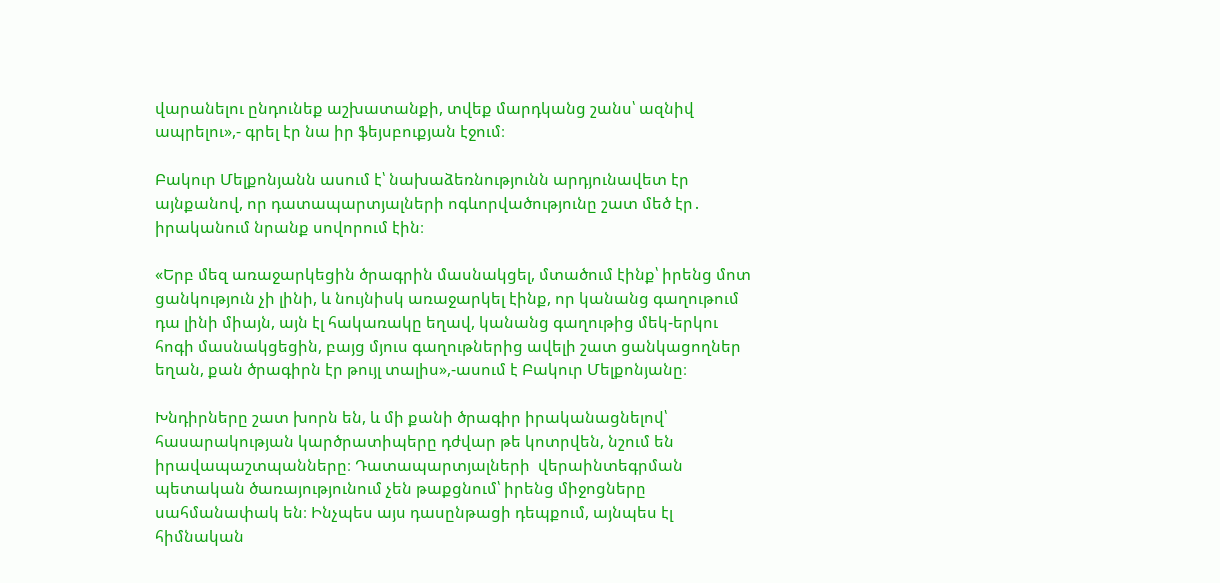վարանելու ընդունեք աշխատանքի, տվեք մարդկանց շանս՝ ազնիվ ապրելու»,- գրել էր նա իր ֆեյսբուքյան էջում։

Բակուր Մելքոնյանն ասում է՝ նախաձեռնությունն արդյունավետ էր այնքանով, որ դատապարտյալների ոգևորվածությունը շատ մեծ էր․ իրականում նրանք սովորում էին։

«Երբ մեզ առաջարկեցին ծրագրին մասնակցել, մտածում էինք՝ իրենց մոտ ցանկություն չի լինի, և նույնիսկ առաջարկել էինք, որ կանանց գաղութում դա լինի միայն, այն էլ հակառակը եղավ, կանանց գաղութից մեկ-երկու հոգի մասնակցեցին, բայց մյուս գաղութներից ավելի շատ ցանկացողներ եղան, քան ծրագիրն էր թույլ տալիս»,-ասում է Բակուր Մելքոնյանը։

Խնդիրները շատ խորն են, և մի քանի ծրագիր իրականացնելով՝ հասարակության կարծրատիպերը դժվար թե կոտրվեն, նշում են իրավապաշտպանները։ Դատապարտյալների  վերաինտեգրման պետական ծառայությունում չեն թաքցնում՝ իրենց միջոցները սահմանափակ են։ Ինչպես այս դասընթացի դեպքում, այնպես էլ հիմնական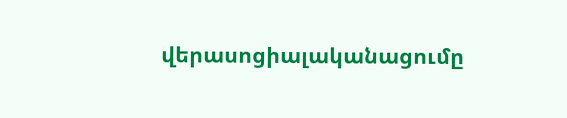վերասոցիալականացումը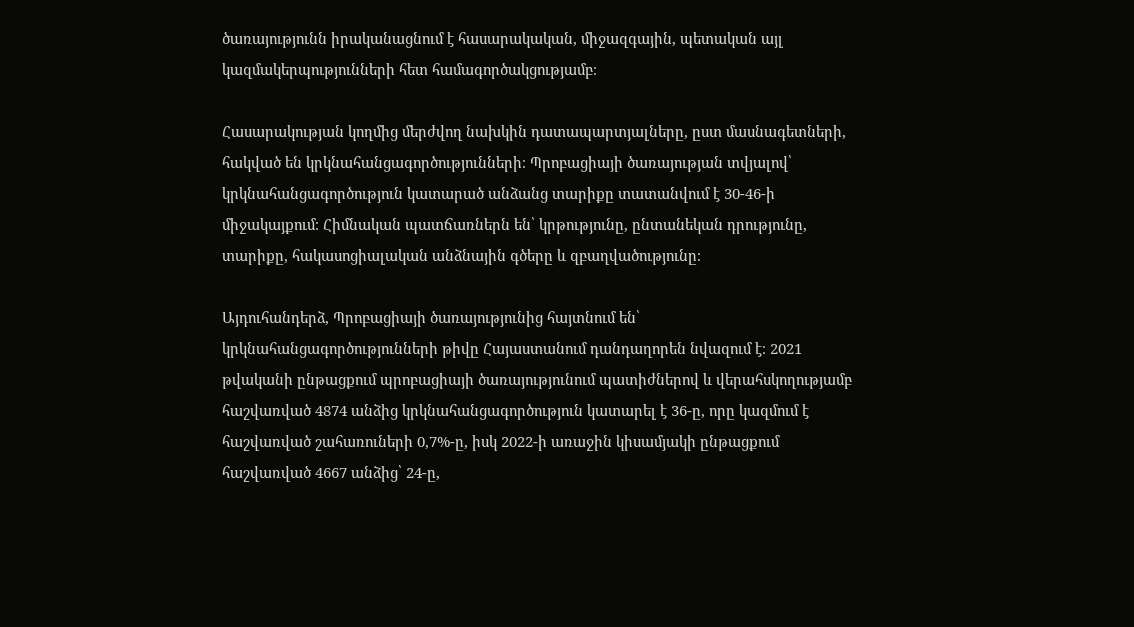ծառայությունն իրականացնում է հասարակական, միջազգային, պետական այլ կազմակերպությունների հետ համագործակցությամբ։

Հասարակության կողմից մերժվող նախկին դատապարտյալները, ըստ մասնագետների, հակված են կրկնահանցագործությունների։ Պրոբացիայի ծառայության տվյալով՝ կրկնահանցագործություն կատարած անձանց տարիքը տատանվում է 30-46-ի միջակայքում։ Հիմնական պատճառներն են՝ կրթությունը, ընտանեկան դրությունը, տարիքը, հակասոցիալական անձնային գծերը և զբաղվածությունը։

Այդուհանդերձ, Պրոբացիայի ծառայությունից հայտնում են՝ կրկնահանցագործությունների թիվը Հայաստանում դանդաղորեն նվազում է։ 2021 թվականի ընթացքում պրոբացիայի ծառայությունում պատիժներով և վերահսկողությամբ հաշվառված 4874 անձից կրկնահանցագործություն կատարել է 36-ը, որը կազմում է հաշվառված շահառուների 0,7%-ը, իսկ 2022-ի առաջին կիսամյակի ընթացքում հաշվառված 4667 անձից՝ 24-ը,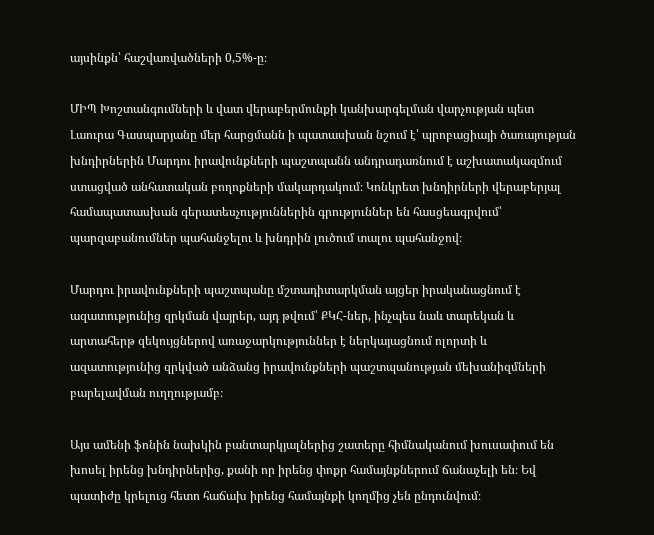այսինքն՝ հաշվառվածների 0,5%-ը։

ՄԻՊ Խոշտանգումների և վատ վերաբերմունքի կանխարգելման վարչության պետ Լաուրա Գասպարյանը մեր հարցմանն ի պատասխան նշում է՝ պրոբացիայի ծառայության խնդիրներին Մարդու իրավունքների պաշտպանն անդրադառնում է աշխատակազմում ստացված անհատական բողոքների մակարդակում։ Կոնկրետ խնդիրների վերաբերյալ համապատասխան գերատեսչություններին գրություններ են հասցեագրվում՝ պարզաբանումներ պահանջելու և խնդրին լուծում տալու պահանջով։

Մարդու իրավունքների պաշտպանը մշտադիտարկման այցեր իրականացնում է ազատությունից զրկման վայրեր, այդ թվում՝ ՔԿՀ-ներ, ինչպես նաև տարեկան և արտահերթ զեկույցներով առաջարկություններ է ներկայացնում ոլորտի և ազատությունից զրկված անձանց իրավունքների պաշտպանության մեխանիզմների բարելավման ուղղությամբ։

Այս ամենի ֆոնին նախկին բանտարկյալներից շատերը հիմնականում խուսափում են խոսել իրենց խնդիրներից, քանի որ իրենց փոքր համայնքներում ճանաչելի են։ Եվ պատիժը կրելուց հետո հաճախ իրենց համայնքի կողմից չեն ընդունվում։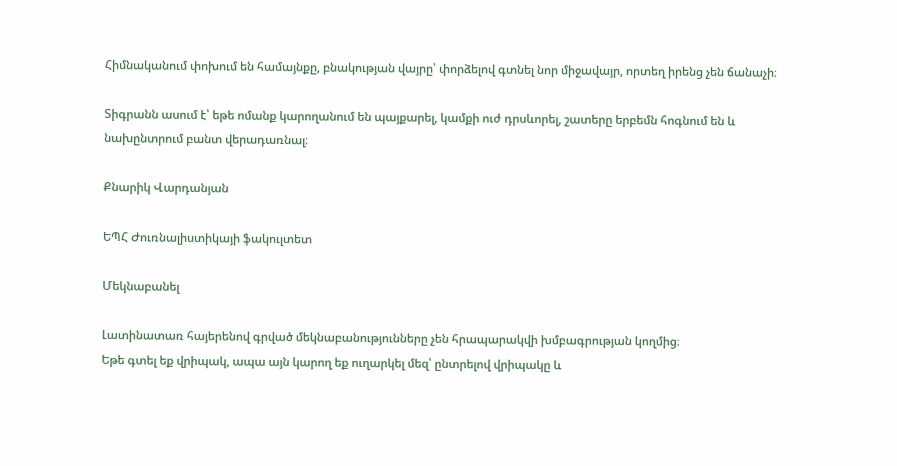Հիմնականում փոխում են համայնքը, բնակության վայրը՝ փորձելով գտնել նոր միջավայր, որտեղ իրենց չեն ճանաչի։

Տիգրանն ասում է՝ եթե ոմանք կարողանում են պայքարել, կամքի ուժ դրսևորել, շատերը երբեմն հոգնում են և նախընտրում բանտ վերադառնալ։

Քնարիկ Վարդանյան

ԵՊՀ Ժուռնալիստիկայի ֆակուլտետ

Մեկնաբանել

Լատինատառ հայերենով գրված մեկնաբանությունները չեն հրապարակվի խմբագրության կողմից։
Եթե գտել եք վրիպակ, ապա այն կարող եք ուղարկել մեզ՝ ընտրելով վրիպակը և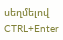սեղմելով CTRL+Enter